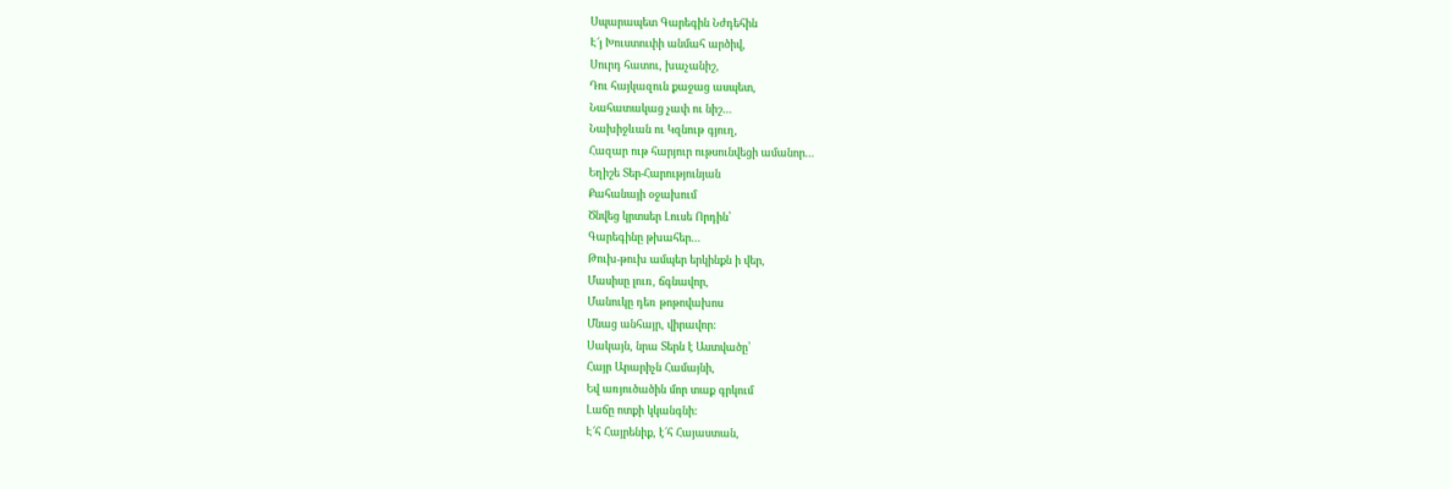Սպարապետ Գարեգին Նժդեհին
Է՜յ Խուստուփի անմահ արծիվ,
Սուրդ հատու, խաչանիշ,
Դու հայկազուն քաջաց ասպետ,
Նահատակաց չափ ու նիշ…
Նախիջևան ու Կզնութ գյուղ,
Հազար ութ հարյուր ութսունվեցի ամանոր…
Եղիշե Տեր-Հարությունյան
Քահանայի օջախում
Ծնվեց կրտսեր Լուսե Որդին՝
Գարեգինը թխահեր…
Թուխ-թուխ ամպեր երկինքն ի վեր,
Մասիսը լուռ, ճգնավոր,
Մանուկը դեռ թոթովախոս
Մնաց անհայր, վիրավոր:
Սակայն, նրա Տերն է Աստվածը՝
Հայր Արարիչն Համայնի,
Եվ առյուծածին մոր տաք գրկում
Լաճը ոտքի կկանգնի:
Է՜հ Հայրենիք, է՜հ Հայաստան,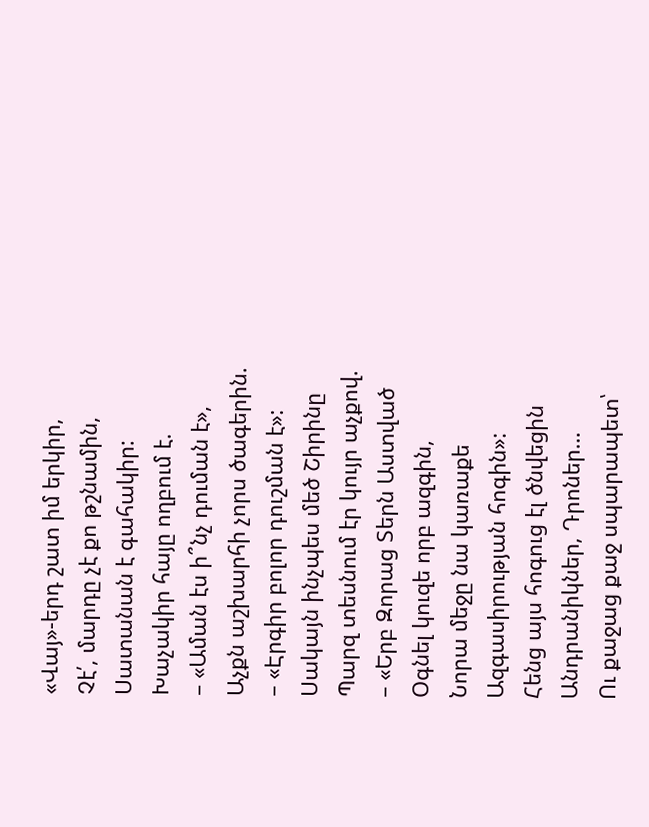«Վայ»-երդ շատ իմ երկիր,
Չէ՛, մարդը չէ քո թշնամին,
Սատանան է գահակիր:
Խաչակիր հայը ողբում է.
– «Աման էս ի՞նչ դուման է»,
Աչքն աշխարհի չորս ծագերին.
– «Էրգիր բոլոր դուշման է»:
Սակայն ինչպես մեծ Շիրինը
Պարզ տեսնում էր կույր աչքով.
– «Երբ Զորաց Տերն Աստված
Օգնել կուզե որբ ազգին,
Նորա մեջը նա կառաքե
Ազգասիրության հոգին»:
Հենց այս հոգուց էլ ծնվեցին
Անդրանիկներ, Դրոներ…
Ու քաջաց քաջ սպարապետ՝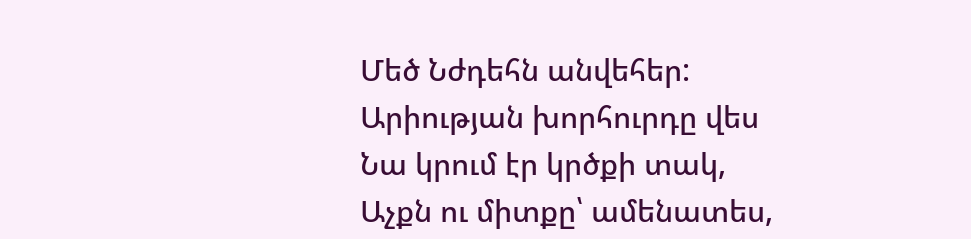Մեծ Նժդեհն անվեհեր:
Արիության խորհուրդը վես
Նա կրում էր կրծքի տակ,
Աչքն ու միտքը՝ ամենատես,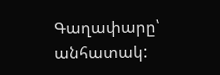Գաղափարը՝ անհատակ: